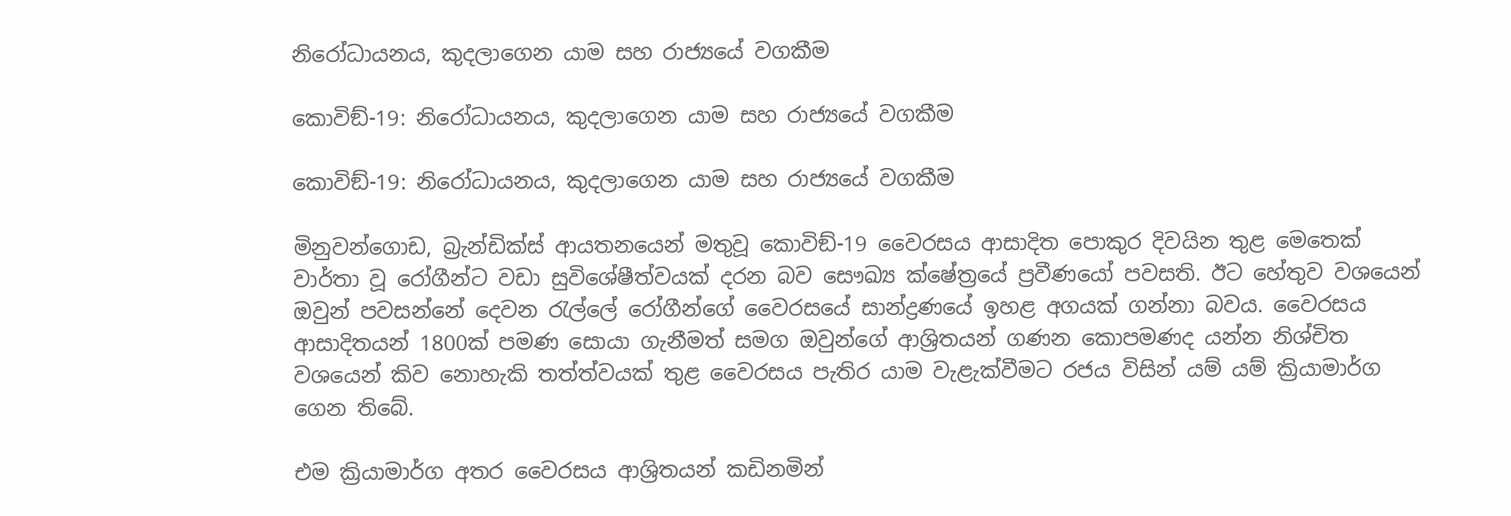නිරෝධායනය, කුදලාගෙන යාම සහ රාජ්‍යයේ වගකීම

කොවිඞ්-19: නිරෝධායනය, කුදලාගෙන යාම සහ රාජ්‍යයේ වගකීම

කොවිඞ්-19: නිරෝධායනය, කුදලාගෙන යාම සහ රාජ්‍යයේ වගකීම

මිනුවන්ගොඩ, බ්‍රැන්ඩික්ස් ආයතනයෙන් මතුවූ කොවිඞ්-19 වෛරසය ආසාදිත පොකුර දිවයින තුළ මෙතෙක් වාර්තා වූ රෝගීන්ට වඩා සුවිශේෂීත්වයක් දරන බව සෞඛ්‍ය ක්ෂේත්‍රයේ ප්‍රවීණයෝ පවසති. ඊට හේතුව වශයෙන් ඔවුන් පවසන්නේ දෙවන රැල්ලේ රෝගීන්ගේ වෛරසයේ සාන්ද්‍රණයේ ඉහළ අගයක් ගන්නා බවය. වෛරසය ආසාදිතයන් 1800ක් පමණ සොයා ගැනීමත් සමග ඔවුන්ගේ ආශ්‍රිතයන් ගණන කොපමණද යන්න නිශ්චිත වශයෙන් කිව නොහැකි තත්ත්වයක් තුළ වෛරසය පැතිර යාම වැළැක්වීමට රජය විසින් යම් යම් ක්‍රියාමාර්ග ගෙන තිබේ.

එම ක්‍රියාමාර්ග අතර වෛරසය ආශ්‍රිතයන් කඩිනමින්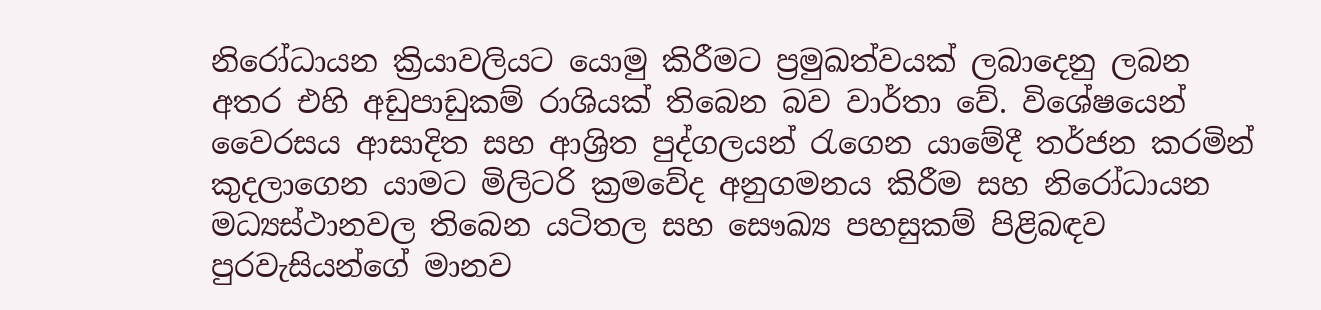නිරෝධායන ක්‍රියාවලියට යොමු කිරීමට ප්‍රමුඛත්වයක් ලබාදෙනු ලබන අතර එහි අඩුපාඩුකම් රාශියක් තිබෙන බව වාර්තා වේ. විශේෂයෙන් වෛරසය ආසාදිත සහ ආශ්‍රිත පුද්ගලයන් රැගෙන යාමේදී තර්ජන කරමින් කුදලාගෙන යාමට මිලිටරි ක්‍රමවේද අනුගමනය කිරීම සහ නිරෝධායන මධ්‍යස්ථානවල තිබෙන යටිතල සහ සෞඛ්‍ය පහසුකම් පිළිබඳව පුරවැසියන්ගේ මානව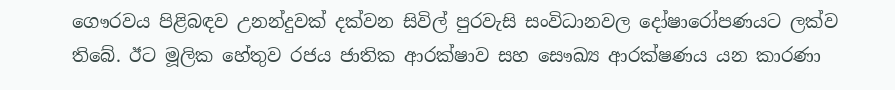ගෞරවය පිළිබඳව උනන්දුවක් දක්වන සිවිල් පුරවැසි සංවිධානවල දෝෂාරෝපණයට ලක්ව තිබේ. ඊට මූලික හේතුව රජය ජාතික ආරක්ෂාව සහ සෞඛ්‍ය ආරක්ෂණය යන කාරණා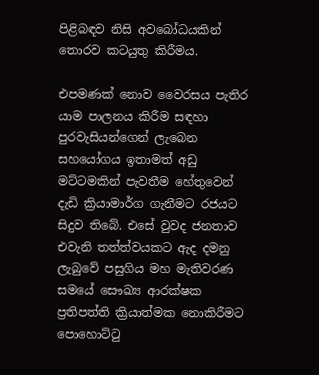පිළිබඳව නිසි අවබෝධයකින් තොරව කටයුතු කිරීමය.

එපමණක් නොව වෛරසය පැතිර යාම පාලනය කිරීම සඳහා පුරවැසියන්ගෙන් ලැබෙන සහයෝගය ඉතාමත් අඩු මට්ටමකින් පැවතීම හේතුවෙන් දැඩි ක්‍රියාමාර්ග ගැනීමට රජයට සිදුව තිබේ. එසේ වුවද ජනතාව එවැනි තත්ත්වයකට ඇද දමනු ලැබුවේ පසුගිය මහ මැතිවරණ සමයේ සෞඛ්‍ය ආරක්ෂක ප්‍රතිපත්ති ක්‍රියාත්මක නොකිරීමට පොහොට්ටු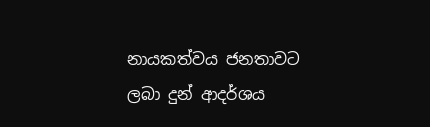නායකත්වය ජනතාවට ලබා දුන් ආදර්ශය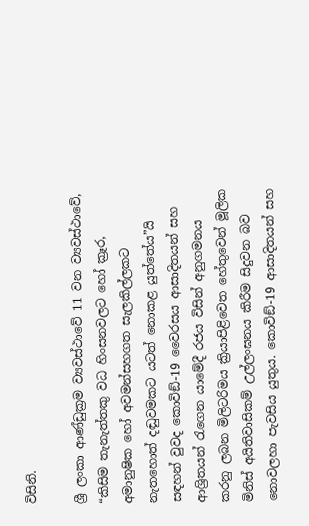විසිනි.

ශ්‍රී ලංකා ආණ්ඩුක්‍රම ව්‍යවස්ථාවේ 11 වන ව්‍යවස්ථාවේ, “කිසිම තැනැත්තකු වධ හිංසනවලට හෝ ක්‍රෑර, අමානුෂික හෝ අවමන්සහගත සැලකිල්ලකට නැතහොත් දඬුවමකට යටත් නොකළ යුත්තේය”යි සඳහන් වුවද කොවිඞ්-19 වෛරසය ආසාදිතයන් සහ ආශ්‍රිතයන් රැගෙන යාමේදී රජය විසින් අනුගමනය කරනු ලබන මිලිටරිමය ක්‍රියාපිළිවෙත හේතුවෙන් මූලික මිනිස් අයිතිවාසිකම් උල්ලංඝනය කිරීම සිදුවන බව නොවලහා පැවසිය යුතුය. කොවිඞ්-19 ආසාදිතයන් සහ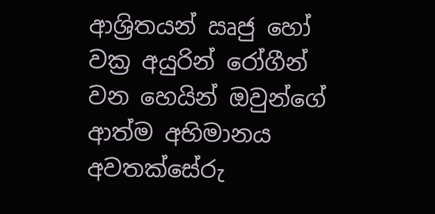ආශ්‍රිතයන් ඍජු හෝ වක්‍ර අයුරින් රෝගීන් වන හෙයින් ඔවුන්ගේ ආත්ම අභිමානය අවතක්සේරු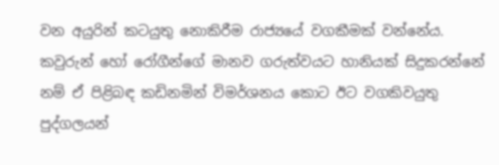වන අයුරින් කටයුතු නොකිරීම රාජ්‍යයේ වගකීමක් වන්නේය. කවුරුන් හෝ රෝගීන්ගේ මානව ගරුත්වයට හානියක් සිදුකරන්නේ නම් ඒ පිළිබඳ කඩිනමින් විමර්ශනය කොට ඊට වගකිවයුතු පුද්ගලයන්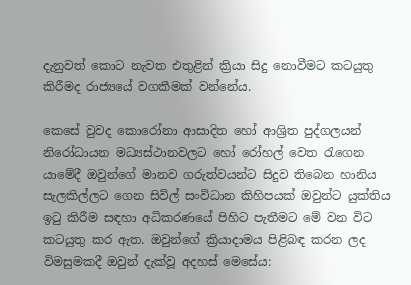දැනුවත් කොට නැවත එතුළින් ක්‍රියා සිදු නොවීමට කටයුතු කිරීමද රාජ්‍යයේ වගකීමක් වන්නේය.

කෙසේ වුවද කොරෝනා ආසාදිත හෝ ආශ්‍රිත පුද්ගලයන් නිරෝධායන මධ්‍යස්ථානවලට හෝ රෝහල් වෙත රැගෙන යාමේදී ඔවුන්ගේ මානව ගරුත්වයන්ට සිදුව තිබෙන හානිය සැලකිල්ලට ගෙන සිවිල් සංවිධාන කිහිපයක් ඔවුන්ට යුක්තිය ඉටු කිරීම සඳහා අධිකරණයේ පිහිට පැතීමට මේ වන විට කටයුතු කර ඇත. ඔවුන්ගේ ක්‍රියාදාමය පිළිබඳ කරන ලද විමසුමකදී ඔවුන් දැක්වූ අදහස් මෙසේය: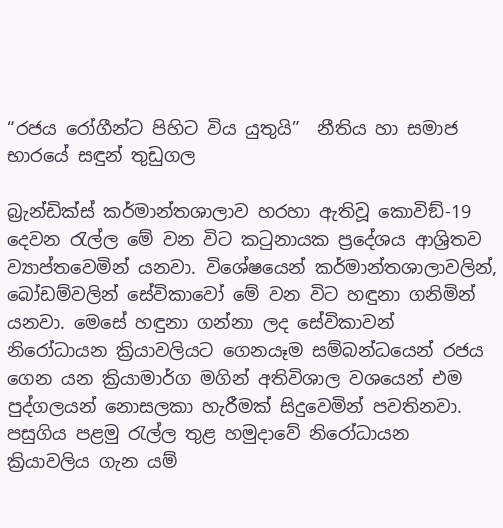“රජය රෝගීන්ට පිහිට විය යුතුයි”  නීතිය හා සමාජ භාරයේ සඳුන් තුඩුගල

බ්‍රැන්ඩික්ස් කර්මාන්තශාලාව හරහා ඇතිවූ කොවිඞ්-19 දෙවන රැල්ල මේ වන විට කටුනායක ප්‍රදේශය ආශ්‍රිතව ව්‍යාප්තවෙමින් යනවා. විශේෂයෙන් කර්මාන්තශාලාවලින්, බෝඩම්වලින් සේවිකාවෝ මේ වන විට හඳුනා ගනිමින් යනවා. මෙසේ හඳුනා ගන්නා ලද සේවිකාවන් නිරෝධායන ක්‍රියාවලියට ගෙනයෑම සම්බන්ධයෙන් රජය ගෙන යන ක්‍රියාමාර්ග මගින් අතිවිශාල වශයෙන් එම පුද්ගලයන් නොසලකා හැරීමක් සිදුවෙමින් පවතිනවා. පසුගිය පළමු රැල්ල තුළ හමුදාවේ නිරෝධායන ක්‍රියාවලිය ගැන යම්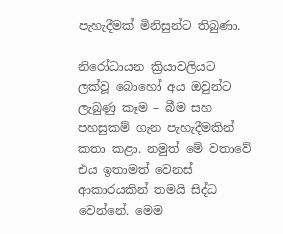පැහැදීමක් මිනිසුන්ට තිබුණා.

නිරෝධායන ක්‍රියාවලියට ලක්වූ බොහෝ අය ඔවුන්ට ලැබුණු කෑම – බීම සහ පහසුකම් ගැන පැහැදීමකින් කතා කළා. නමුත් මේ වතාවේ එය ඉතාමත් වෙනස් ආකාරයකින් තමයි සිද්ධ වෙන්නේ. මෙම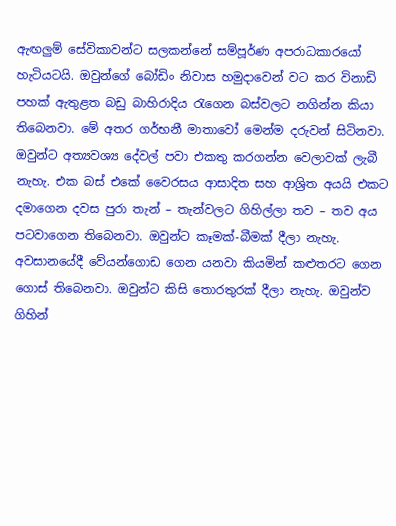ඇඟලුම් සේවිකාවන්ට සලකන්නේ සම්පූර්ණ අපරාධකාරයෝ හැටියටයි. ඔවුන්ගේ බෝඩිං නිවාස හමුදාවෙන් වට කර විනාඩි පහක් ඇතුළත බඩු බාහිරාදිය රැගෙන බස්වලට නගින්න කියා තිබෙනවා. මේ අතර ගර්භනී මාතාවෝ මෙන්ම දරුවන් සිටිනවා. ඔවුන්ට අත්‍යවශ්‍ය දේවල් පවා එකතු කරගන්න වෙලාවක් ලැබී නැහැ. එක බස් එකේ වෛරසය ආසාදිත සහ ආශ්‍රිත අයයි එකට දමාගෙන දවස පුරා තැන් – තැන්වලට ගිහිල්ලා තව – තව අය පටවාගෙන තිබෙනවා. ඔවුන්ට කෑමක්-බීමක් දීලා නැහැ. අවසානයේදී වේයන්ගොඩ ගෙන යනවා කියමින් කළුතරට ගෙන ගොස් තිබෙනවා. ඔවුන්ට කිසි තොරතුරක් දීලා නැහැ. ඔවුන්ව ගිහින්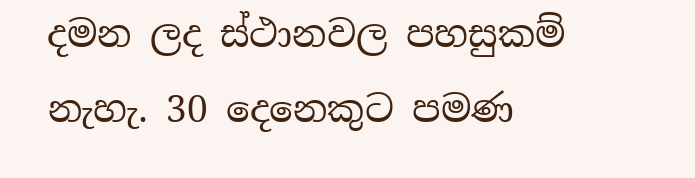දමන ලද ස්ථානවල පහසුකම් නැහැ. 30 දෙනෙකුට පමණ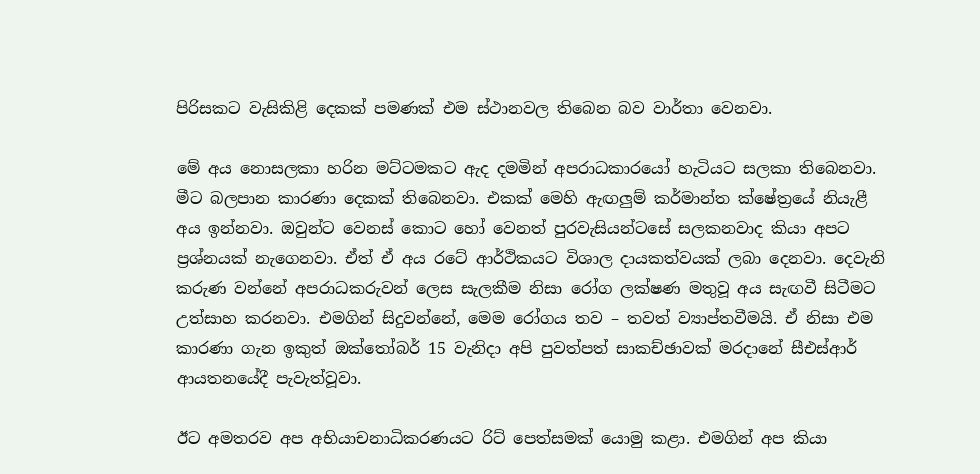පිරිසකට වැසිකිළි දෙකක් පමණක් එම ස්ථානවල තිබෙන බව වාර්තා වෙනවා.

මේ අය නොසලකා හරින මට්ටමකට ඇද දමමින් අපරාධකාරයෝ හැටියට සලකා තිබෙනවා. මීට බලපාන කාරණා දෙකක් තිබෙනවා. එකක් මෙහි ඇඟලුම් කර්මාන්ත ක්ෂේත්‍රයේ නියැළී අය ඉන්නවා. ඔවුන්ට වෙනස් කොට හෝ වෙනත් පුරවැසියන්ටසේ සලකනවාද කියා අපට ප්‍රශ්නයක් නැගෙනවා. ඒත් ඒ අය රටේ ආර්ථිකයට විශාල දායකත්වයක් ලබා දෙනවා. දෙවැනි කරුණ වන්නේ අපරාධකරුවන් ලෙස සැලකීම නිසා රෝග ලක්ෂණ මතුවූ අය සැඟවී සිටීමට උත්සාහ කරනවා. එමගින් සිදුවන්නේ, මෙම රෝගය තව – තවත් ව්‍යාප්තවීමයි. ඒ නිසා එම කාරණා ගැන ඉකුත් ඔක්තෝබර් 15 වැනිදා අපි පුවත්පත් සාකච්ඡාවක් මරදානේ සීඑස්ආර් ආයතනයේදී පැවැත්වූවා.

ඊට අමතරව අප අභියාචනාධිකරණයට රිට් පෙත්සමක් යොමු කළා. එමගින් අප කියා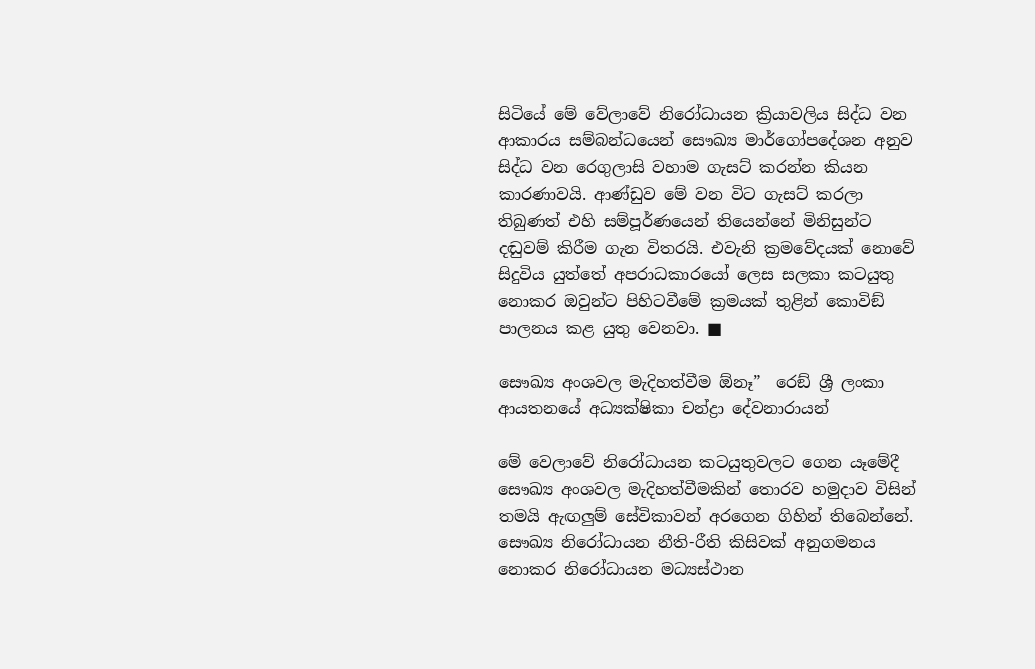සිටියේ මේ වේලාවේ නිරෝධායන ක්‍රියාවලිය සිද්ධ වන ආකාරය සම්බන්ධයෙන් සෞඛ්‍ය මාර්ගෝපදේශන අනුව සිද්ධ වන රෙගුලාසි වහාම ගැසට් කරන්න කියන කාරණාවයි. ආණ්ඩුව මේ වන විට ගැසට් කරලා තිබුණත් එහි සම්පූර්ණයෙන් තියෙන්නේ මිනිසුන්ට දඬුවම් කිරීම ගැන විතරයි. එවැනි ක්‍රමවේදයක් නොවේ සිදුවිය යුත්තේ අපරාධකාරයෝ ලෙස සලකා කටයුතු නොකර ඔවුන්ට පිහිටවීමේ ක්‍රමයක් තුළින් කොවිඞ් පාලනය කළ යුතු වෙනවා. ■

සෞඛ්‍ය අංශවල මැදිහත්වීම ඕනෑ”  රෙඞ් ශ්‍රී ලංකා ආයතනයේ අධ්‍යක්ෂිකා චන්ද්‍රා දේවනාරායන්

මේ වෙලාවේ නිරෝධායන කටයුතුවලට ගෙන යෑමේදී සෞඛ්‍ය අංශවල මැදිහත්වීමකින් තොරව හමුදාව විසින් තමයි ඇඟලුම් සේවිකාවන් අරගෙන ගිහින් තිබෙන්නේ. සෞඛ්‍ය නිරෝධායන නීති-රීති කිසිවක් අනුගමනය නොකර නිරෝධායන මධ්‍යස්ථාන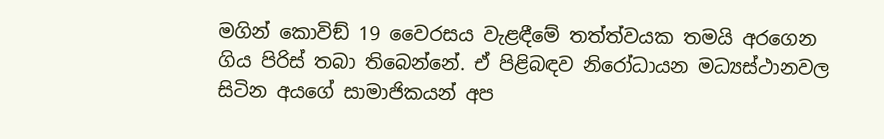මගින් කොවිඞ් 19 වෛරසය වැළඳීමේ තත්ත්වයක තමයි අරගෙන ගිය පිරිස් තබා තිබෙන්නේ. ඒ පිළිබඳව නිරෝධායන මධ්‍යස්ථානවල සිටින අයගේ සාමාජිකයන් අප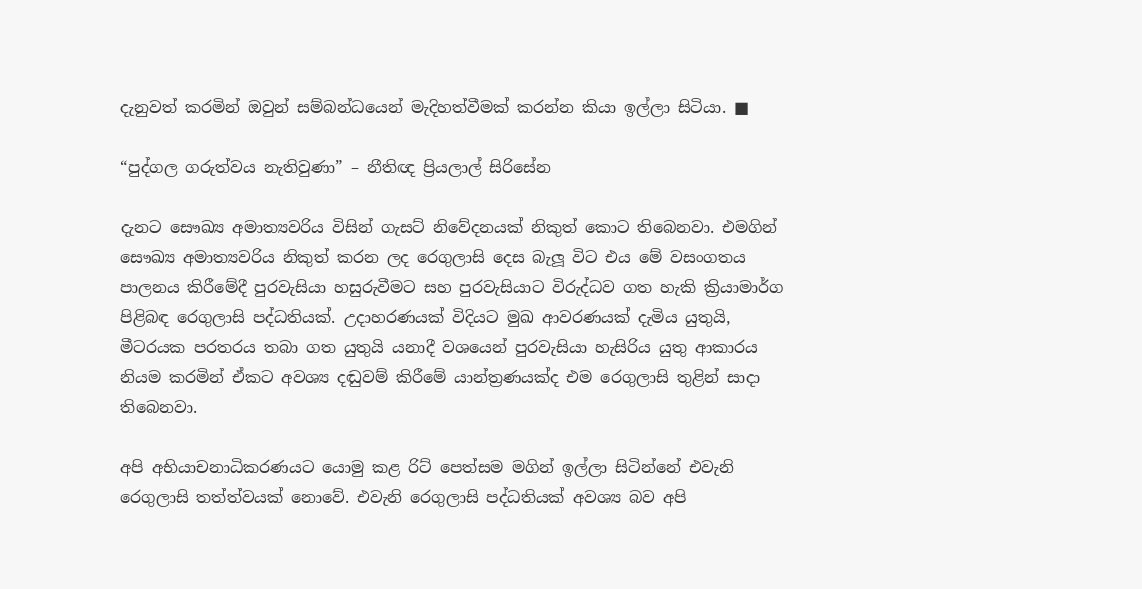දැනුවත් කරමින් ඔවුන් සම්බන්ධයෙන් මැදිහත්වීමක් කරන්න කියා ඉල්ලා සිටියා. ■

“පුද්ගල ගරුත්වය නැතිවුණා” – නීතිඥ ප්‍රියලාල් සිරිසේන

දැනට සෞඛ්‍ය අමාත්‍යවරිය විසින් ගැසට් නිවේදනයක් නිකුත් කොට තිබෙනවා. එමගින් සෞඛ්‍ය අමාත්‍යවරිය නිකුත් කරන ලද රෙගුලාසි දෙස බැලූ විට එය මේ වසංගතය පාලනය කිරීමේදී පුරවැසියා හසුරුවීමට සහ පුරවැසියාට විරුද්ධව ගත හැකි ක්‍රියාමාර්ග පිළිබඳ රෙගුලාසි පද්ධතියක්. උදාහරණයක් විදියට මුඛ ආවරණයක් දැමිය යුතුයි, මීටරයක පරතරය තබා ගත යුතුයි යනාදී වශයෙන් පුරවැසියා හැසිරිය යුතු ආකාරය නියම කරමින් ඒකට අවශ්‍ය දඬුවම් කිරීමේ යාන්ත්‍රණයක්ද එම රෙගුලාසි තුළින් සාදා තිබෙනවා.

අපි අභියාචනාධිකරණයට යොමු කළ රිට් පෙත්සම මගින් ඉල්ලා සිටින්නේ එවැනි රෙගුලාසි තත්ත්වයක් නොවේ. එවැනි රෙගුලාසි පද්ධතියක් අවශ්‍ය බව අපි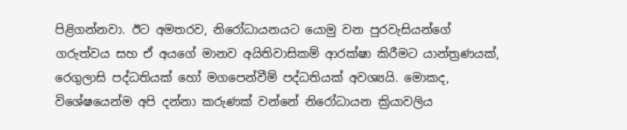පිළිගන්නවා. ඊට අමතරව, නිරෝධායනයට යොමු වන පුරවැසියන්ගේ ගරුත්වය සහ ඒ අයගේ මානව අයිතිවාසිකම් ආරක්ෂා කිරීමට යාන්ත්‍රණයක්, රෙගුලාසි පද්ධතියක් හෝ මගපෙන්වීම් පද්ධතියක් අවශ්‍යයි. මොකද, විශේෂයෙන්ම අපි දන්නා කරුණක් වන්නේ නිරෝධායන ක්‍රියාවලිය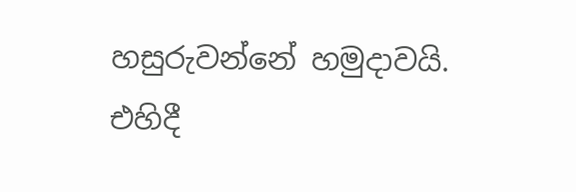හසුරුවන්නේ හමුදාවයි. එහිදී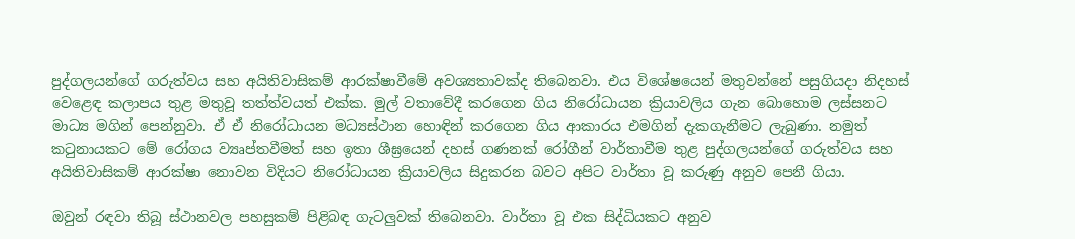පුද්ගලයන්ගේ ගරුත්වය සහ අයිතිවාසිකම් ආරක්ෂාවීමේ අවශ්‍යතාවක්ද තිබෙනවා. එය විශේෂයෙන් මතුවන්නේ පසුගියදා නිදහස් වෙළෙඳ කලාපය තුළ මතුවූ තත්ත්වයත් එක්ක. මුල් වතාවේදී කරගෙන ගිය නිරෝධායන ක්‍රියාවලිය ගැන බොහොම ලස්සනට මාධ්‍ය මගින් පෙන්නුවා. ඒ ඒ නිරෝධායන මධ්‍යස්ථාන හොඳින් කරගෙන ගිය ආකාරය එමගින් දැකගැනීමට ලැබුණා. නමුත් කටුනායකට මේ රෝගය ව්‍යෘප්තවීමත් සහ ඉතා ශීඝ්‍රයෙන් දහස් ගණනක් රෝගීන් වාර්තාවීම තුළ පුද්ගලයන්ගේ ගරුත්වය සහ අයිතිවාසිකම් ආරක්ෂා නොවන විදියට නිරෝධායන ක්‍රියාවලිය සිදුකරන බවට අපිට වාර්තා වූ කරුණු අනුව පෙනී ගියා.

ඔවුන් රඳවා තිබූ ස්ථානවල පහසුකම් පිළිබඳ ගැටලුවක් තිබෙනවා. වාර්තා වූ එක සිද්ධියකට අනුව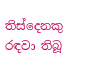තිස්දෙනකු රඳවා තිබූ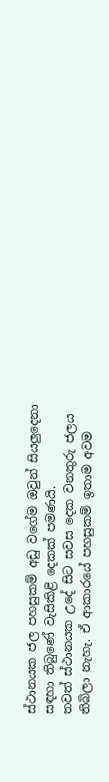ස්ථානයක ජල පහසුකම් අඩු වගේම ඔවුන් සියලුදෙනා සඳහා තිබුණේ වැසිකිළි දෙකක් පමණයි.
තවත් ස්ථානයක උදේ සිට සවස දෙක වනතුරු ජලය තිබිලා නැහැ. ඒ ආකාරයේ පහසුකම් ඉතාම අවම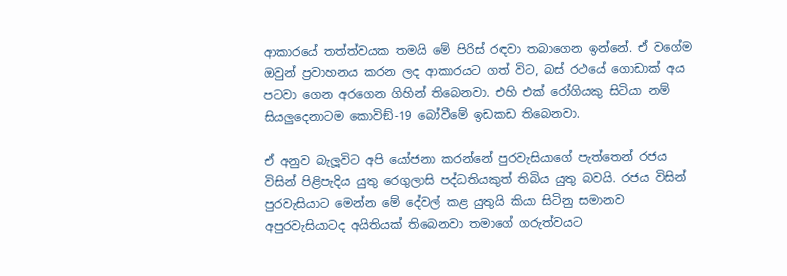ආකාරයේ තත්ත්වයක තමයි මේ පිරිස් රඳවා තබාගෙන ඉන්නේ. ඒ වගේම ඔවුන් ප්‍රවාහනය කරන ලද ආකාරයට ගත් විට, බස් රථයේ ගොඩාක් අය පටවා ගෙන අරගෙන ගිහින් තිබෙනවා. එහි එක් රෝගියකු සිටියා නම් සියලුදෙනාටම කොවිඞ්-19 බෝවීමේ ඉඩකඩ තිබෙනවා.

ඒ අනුව බැලූවිට අපි යෝජනා කරන්නේ පුරවැසියාගේ පැත්තෙන් රජය විසින් පිළිපැදිය යුතු රෙගුලාසි පද්ධතියකුත් තිබිය යුතු බවයි. රජය විසින් පුරවැසියාට මෙන්න මේ දේවල් කළ යුතුයි කියා සිටිනු සමානව අපුරවැසියාටද අයිතියක් තිබෙනවා තමාගේ ගරුත්වයට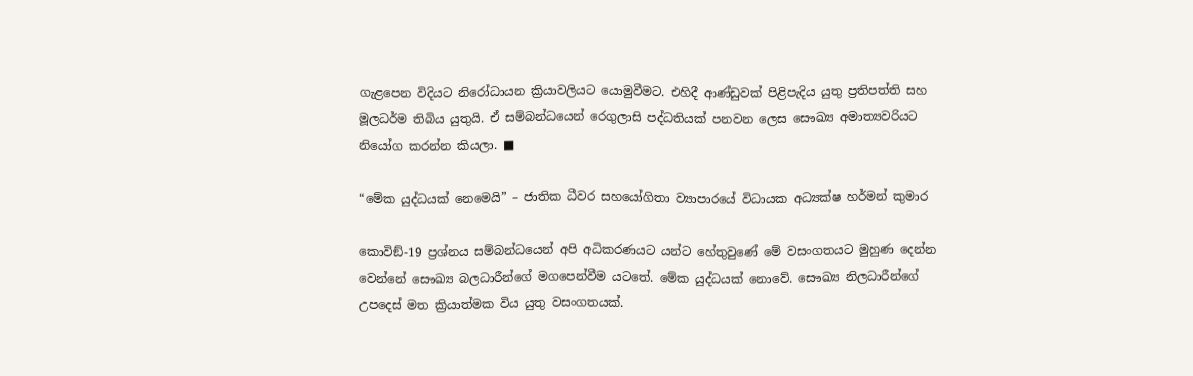ගැළපෙන විදියට නිරෝධායන ක්‍රියාවලියට යොමුවීමට. එහිදී ආණ්ඩුවක් පිළිපැදිය යුතු ප්‍රතිපත්ති සහ මූලධර්ම තිබිය යුතුයි. ඒ සම්බන්ධයෙන් රෙගුලාසි පද්ධතියක් පනවන ලෙස සෞඛ්‍ය අමාත්‍යවරියට නියෝග කරන්න කියලා. ■

“මේක යුද්ධයක් නෙමෙයි” – ජාතික ධීවර සහයෝගිතා ව්‍යාපාරයේ විධායක අධ්‍යක්ෂ හර්මන් කුමාර

කොවිඞ්-19 ප්‍රශ්නය සම්බන්ධයෙන් අපි අධිකරණයට යන්ට හේතුවුණේ මේ වසංගතයට මුහුණ දෙන්න වෙන්නේ සෞඛ්‍ය බලධාරීන්ගේ මගපෙන්වීම යටතේ. මේක යුද්ධයක් නොවේ. සෞඛ්‍ය නිලධාරීන්ගේ උපදෙස් මත ක්‍රියාත්මක විය යුතු වසංගතයක්.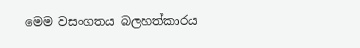මෙම වසංගතය බලහත්කාරය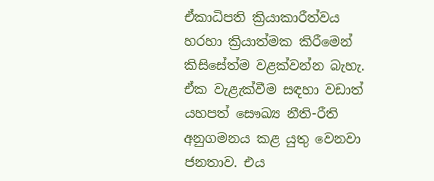ඒකාධිපති ක්‍රියාකාරීත්වය හරහා ක්‍රියාත්මක කිරීමෙන් කිසිසේත්ම වළක්වන්න බැහැ. ඒක වැළැක්වීම සඳහා වඩාත් යහපත් සෞඛ්‍ය නීති-රීති අනුගමනය කළ යුතු වෙනවා ජනතාව. එය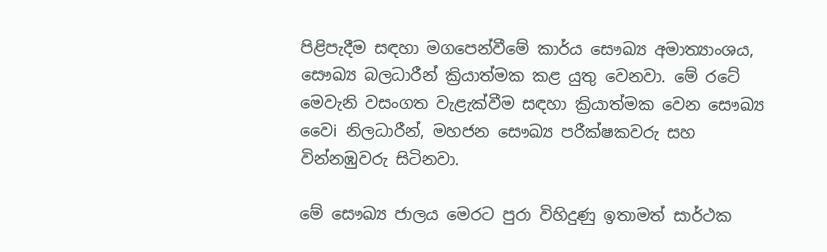පිළිපැදීම සඳහා මගපෙන්වීමේ කාර්ය සෞඛ්‍ය අමාත්‍යාංශය, සෞඛ්‍ය බලධාරීන් ක්‍රියාත්මක කළ යුතු වෙනවා. මේ රටේ මෙවැනි වසංගත වැළැක්වීම සඳහා ක්‍රියාත්මක වෙන සෞඛ්‍ය වෛi නිලධාරීන්, මහජන සෞඛ්‍ය පරීක්ෂකවරු සහ වින්නඹුවරු සිටිනවා.

මේ සෞඛ්‍ය ජාලය මෙරට පුරා විහිදුණු ඉතාමත් සාර්ථක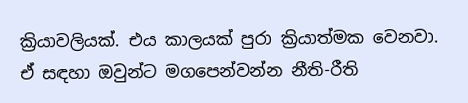ක්‍රියාවලියක්. එය කාලයක් පුරා ක්‍රියාත්මක වෙනවා. ඒ සඳහා ඔවුන්ට මගපෙන්වන්න නීති-රීති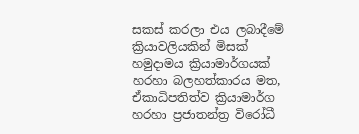සකස් කරලා එය ලබාදීමේ ක්‍රියාවලියකින් මිසක් හමුදාමය ක්‍රියාමාර්ගයක් හරහා බලහත්කාරය මත, ඒකාධිපතිත්ව ක්‍රියාමාර්ග හරහා ප්‍රජාතන්ත්‍ර විරෝධී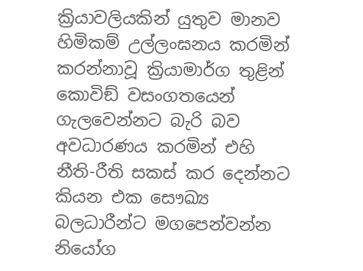ක්‍රියාවලියකින් යුතුව මානව හිමිකම් උල්ලංඝනය කරමින් කරන්නාවූ ක්‍රියාමාර්ග තුළින් කොවිඞ් වසංගතයෙන් ගැලවෙන්නට බැරි බව අවධාරණය කරමින් එහි නීති-රීති සකස් කර දෙන්නට කියන එක සෞඛ්‍ය බලධාරීන්ට මගපෙන්වන්න නියෝග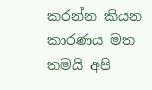කරන්න කියන කාරණය මත තමයි අපි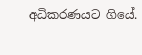අධිකරණයට ගියේ.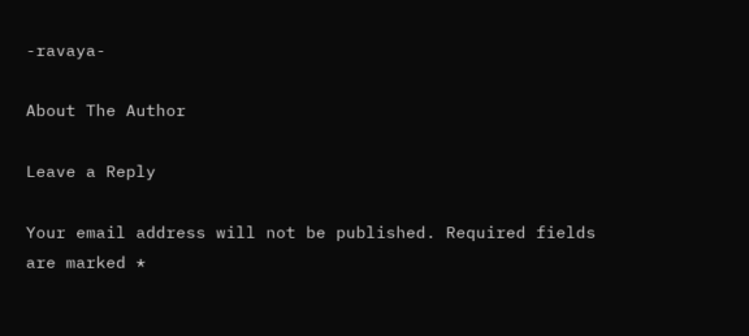-ravaya-

About The Author

Leave a Reply

Your email address will not be published. Required fields are marked *